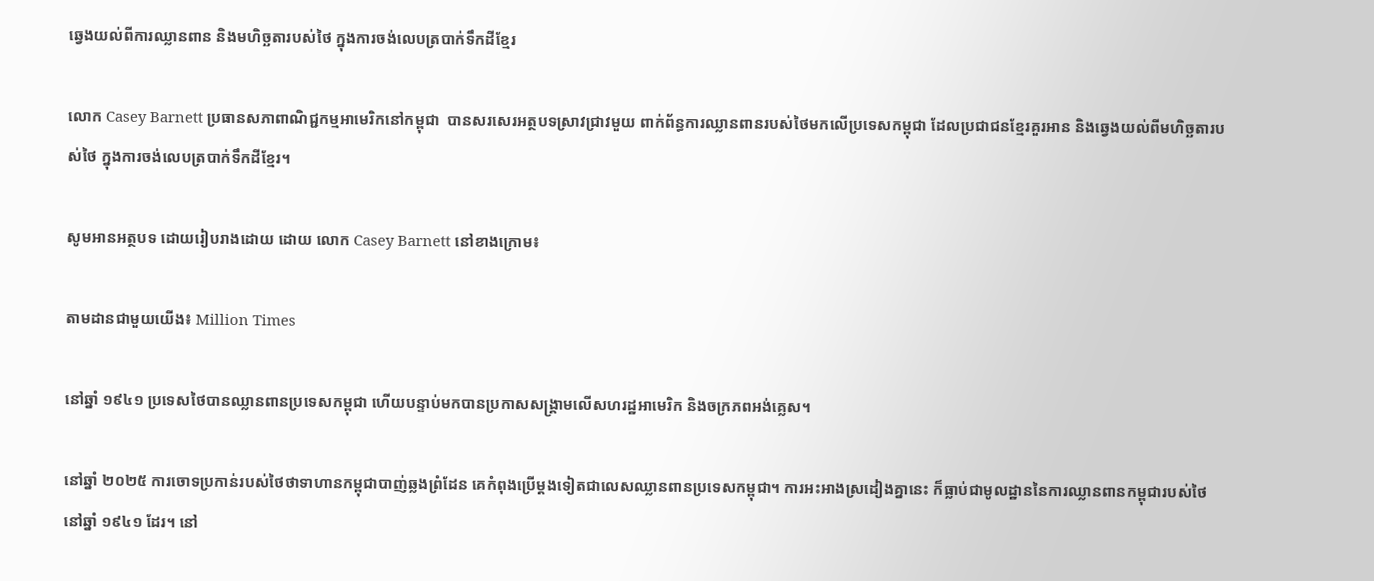ឆ្វេងយល់ពីការឈ្លានពាន និងមហិច្ឆតារបស់ថៃ ក្នុងការចង់លេបត្របាក់ទឹកដីខ្មែរ

លោក Casey Barnett ប្រធានសភាពាណិជ្ជកម្មអាមេរិកនៅកម្ពុជា  បានសរសេរអត្ថបទស្រាវជ្រាវមួយ ពាក់ព័ន្ធការឈ្លានពានរបស់ថៃមកលើប្រទេសកម្ពុជា ដែលប្រជាជនខែ្មរគួរអាន និងឆ្វេងយល់ពីមហិច្ឆតារបស់ថៃ ក្នុងការចង់លេបត្របាក់ទឹកដីខ្មែរ។

សូមអានអត្ថបទ ដោយរៀបរាងដោយ ដោយ លោក Casey Barnett នៅខាងក្រោម៖

តាមដានជាមួយយើង៖ Million Times

នៅឆ្នាំ ១៩៤១ ប្រទេសថៃបានឈ្លានពានប្រទេសកម្ពុជា ហើយបន្ទាប់មកបានប្រកាសសង្គ្រាមលើសហរដ្ឋអាមេរិក និងចក្រភពអង់គ្លេស។

នៅឆ្នាំ ២០២៥ ការចោទប្រកាន់របស់ថៃថាទាហានកម្ពុជាបាញ់ឆ្លងព្រំដែន គេកំពុងប្រើម្ដងទៀតជាលេសឈ្លានពានប្រទេសកម្ពុជា។ ការអះអាងស្រដៀងគ្នានេះ ក៏ធ្លាប់ជាមូលដ្ឋាននៃការឈ្លានពានកម្ពុជារបស់ថៃនៅឆ្នាំ ១៩៤១ ដែរ។ នៅ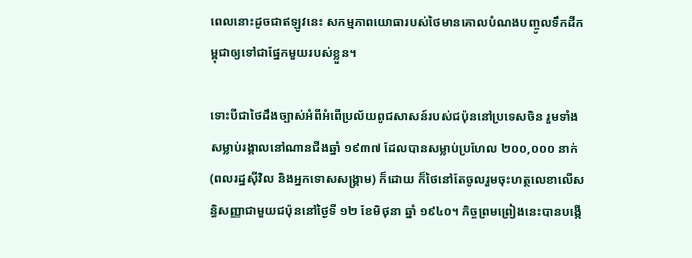ពេលនោះដូចជាឥឡូវនេះ សកម្មភាពយោធារបស់ថៃមានគោលបំណងបញ្ចូលទឹកដីកម្ពុជាឲ្យទៅជាផ្នែកមួយរបស់ខ្លួន។

ទោះបីជាថៃដឹងច្បាស់អំពីអំពើប្រល័យពូជសាសន៍របស់ជប៉ុននៅប្រទេសចិន រួមទាំងសម្លាប់រង្គាលនៅណានជីងឆ្នាំ ១៩៣៧ ដែលបានសម្លាប់ប្រហែល ២០០,០០០ នាក់ (ពលរដ្ឋស៊ីវិល និងអ្នកទោសសង្គ្រាម) ក៏ដោយ ក៏ថៃនៅតែចូលរួមចុះហត្ថលេខាលើសន្ធិសញ្ញាជាមួយជប៉ុននៅថ្ងៃទី ១២ ខែមិថុនា ឆ្នាំ ១៩៤០។ កិច្ចព្រមព្រៀងនេះបានបង្កើ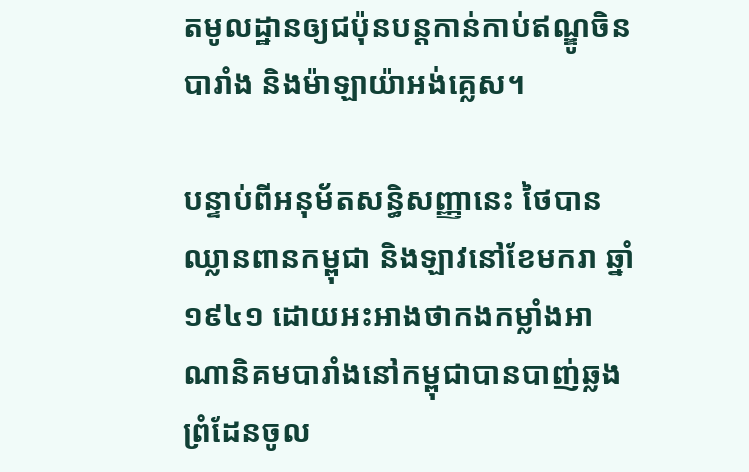តមូលដ្ឋានឲ្យជប៉ុនបន្តកាន់កាប់ឥណ្ឌូចិនបារាំង និងម៉ាឡាយ៉ាអង់គ្លេស។

បន្ទាប់ពីអនុម័តសន្ធិសញ្ញានេះ ថៃបានឈ្លានពានកម្ពុជា និងឡាវនៅខែមករា ឆ្នាំ ១៩៤១ ដោយអះអាងថាកងកម្លាំងអាណានិគមបារាំងនៅកម្ពុជាបានបាញ់ឆ្លងព្រំដែនចូល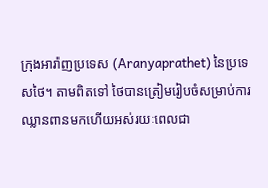ក្រុងអារ៉ាញប្រទេស (Aranyaprathet) នៃប្រទេសថៃ។ តាមពិតទៅ ថៃបានត្រៀមរៀបចំសម្រាប់ការឈ្លានពានមកហើយអស់រយៈពេលជា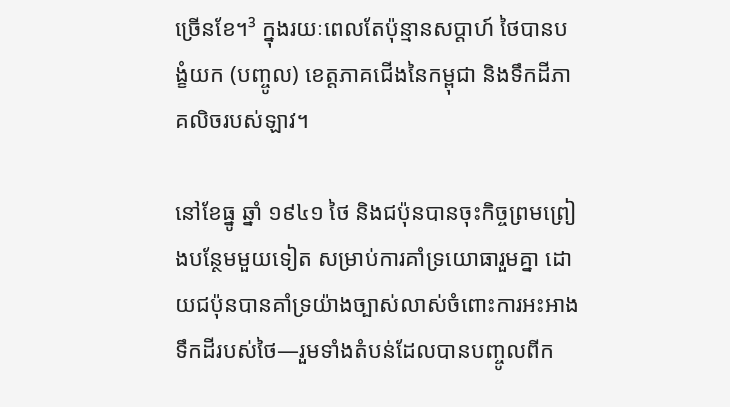ច្រើនខែ។³ ក្នុងរយៈពេលតែប៉ុន្មានសប្ដាហ៍ ថៃបានបង្ខំយក (បញ្ចូល) ខេត្តភាគជើងនៃកម្ពុជា និងទឹកដីភាគលិចរបស់ឡាវ។

នៅខែធ្នូ ឆ្នាំ ១៩៤១ ថៃ និងជប៉ុនបានចុះកិច្ចព្រមព្រៀងបន្ថែមមួយទៀត សម្រាប់ការគាំទ្រយោធារួមគ្នា ដោយជប៉ុនបានគាំទ្រយ៉ាងច្បាស់លាស់ចំពោះការអះអាងទឹកដីរបស់ថៃ—រួមទាំងតំបន់ដែលបានបញ្ចូលពីក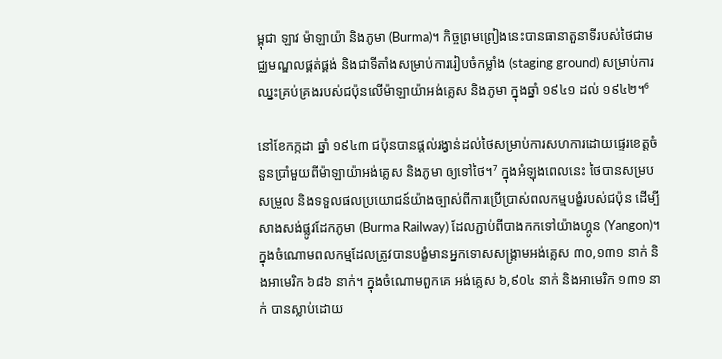ម្ពុជា ឡាវ ម៉ាឡាយ៉ា និងភូមា (Burma)។ កិច្ចព្រមព្រៀងនេះបានធានាតួនាទីរបស់ថៃជាមជ្ឈមណ្ឌលផ្គត់ផ្គង់ និងជាទីតាំងសម្រាប់ការរៀបចំកម្លាំង (staging ground) សម្រាប់ការឈ្នះគ្រប់គ្រងរបស់ជប៉ុនលើម៉ាឡាយ៉ាអង់គ្លេស និងភូមា ក្នុងឆ្នាំ ១៩៤១ ដល់ ១៩៤២។⁶

នៅខែកក្កដា ឆ្នាំ ១៩៤៣ ជប៉ុនបានផ្តល់រង្វាន់ដល់ថៃសម្រាប់ការសហការដោយផ្ទេរខេត្តចំនួនប្រាំមួយពីម៉ាឡាយ៉ាអង់គ្លេស និងភូមា ឲ្យទៅថៃ។⁷ ក្នុងអំឡុងពេលនេះ ថៃបានសម្របសម្រួល និងទទួលផលប្រយោជន៍យ៉ាងច្បាស់ពីការប្រើប្រាស់ពលកម្មបង្ខំរបស់ជប៉ុន ដើម្បីសាងសង់ផ្លូវដែកភូមា (Burma Railway) ដែលភ្ជាប់ពីបាងកកទៅយ៉ាងហ្គូន (Yangon)។ ក្នុងចំណោមពលកម្មដែលត្រូវបានបង្ខំមានអ្នកទោសសង្គ្រាមអង់គ្លេស ៣០,១៣១ នាក់ និងអាមេរិក ៦៨៦ នាក់។ ក្នុងចំណោមពួកគេ អង់គ្លេស ៦,៩០៤ នាក់ និងអាមេរិក ១៣១ នាក់ បានស្លាប់ដោយ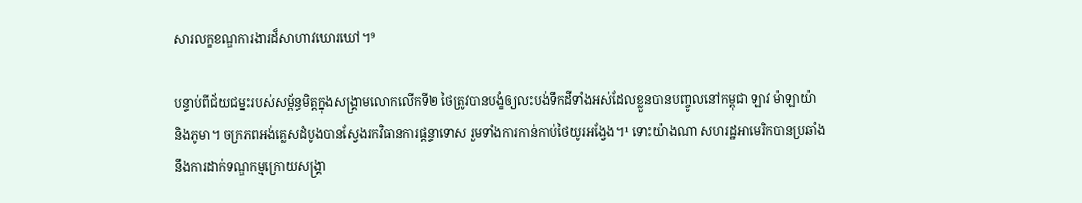សារលក្ខខណ្ឌការងារដ៏សាហាវឃោរឃៅ។⁹

បន្ទាប់ពីជ័យជម្នះរបស់សម្ព័ន្ធមិត្តក្នុងសង្គ្រាមលោកលើកទី២ ថៃត្រូវបានបង្ខំឲ្យលះបង់ទឹកដីទាំងអស់ដែលខ្លួនបានបញ្ចូលនៅកម្ពុជា ឡាវ ម៉ាឡាយ៉ា និងភូមា។ ចក្រភពអង់គ្លេសដំបូងបានស្វែងរកវិធានការផ្តន្ទាទោស រួមទាំងការកាន់កាប់ថៃយូរអង្វែង។¹ ទោះយ៉ាងណា សហរដ្ឋអាមេរិកបានប្រឆាំងនឹងការដាក់ទណ្ឌកម្មក្រោយសង្គ្រា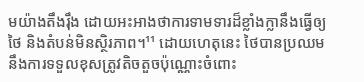មយ៉ាងតឹងរ៉ឹង ដោយអះអាងថាការទាមទារដ៏ខ្លាំងក្លានឹងធ្វើឲ្យថៃ និងតំបន់មិនស្ថិរភាព។¹¹ ដោយហេតុនេះ ថៃបានប្រឈមនឹងការទទួលខុសត្រូវតិចតួចប៉ុណ្ណោះចំពោះ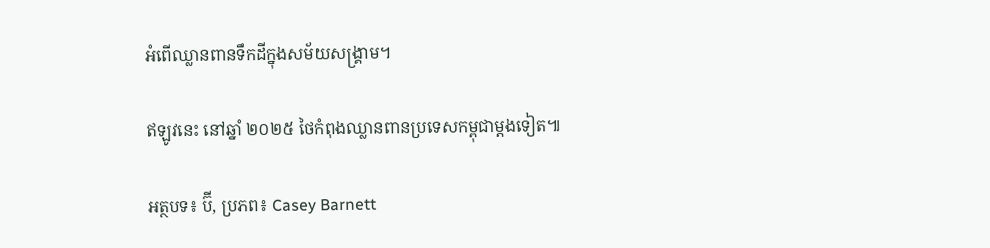អំពើឈ្លានពានទឹកដីក្នុងសម័យសង្គ្រាម។

ឥឡូវនេះ នៅឆ្នាំ ២០២៥ ថៃកំពុងឈ្លានពានប្រទេសកម្ពុជាម្ដងទៀត៕

អត្ថបទ៖ ប៊ី, ប្រភព៖ Casey Barnett